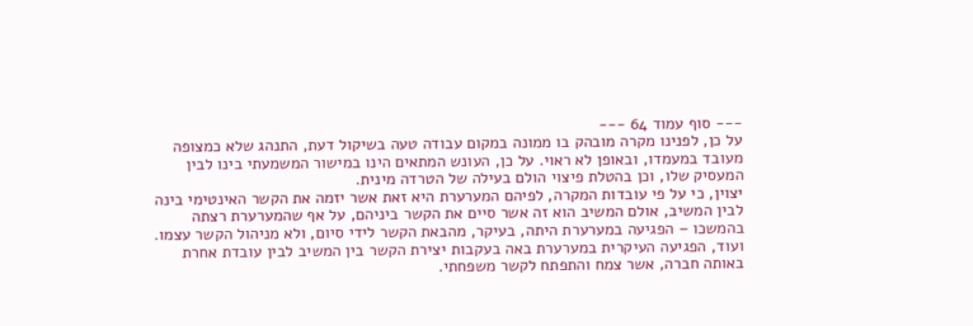--- סוף עמוד 64 ---
על כן, לפנינו מקרה מובהק בו ממונה במקום עבודה טעה בשיקול דעת, התנהג שלא כמצופה מעובד במעמדו, ובאופן לא ראוי. על כן, העונש המתאים הינו במישור המשמעתי בינו לבין המעסיק שלו, וכן בהטלת פיצוי הולם בעילה של הטרדה מינית.
יצוין, כי על פי עובדות המקרה, לפיהם המערערת היא זאת אשר יזמה את הקשר האינטימי בינה לבין המשיב, אולם המשיב הוא זה אשר סיים את הקשר ביניהם, על אף שהמערערת רצתה בהמשכו – הפגיעה במערערת היתה, בעיקר, מהבאת הקשר לידי סיום, ולא מניהול הקשר עצמו. ועוד, הפגיעה העיקרית במערערת באה בעקבות יצירת הקשר בין המשיב לבין עובדת אחרת באותה חברה, אשר צמח והתפתח לקשר משפחתי.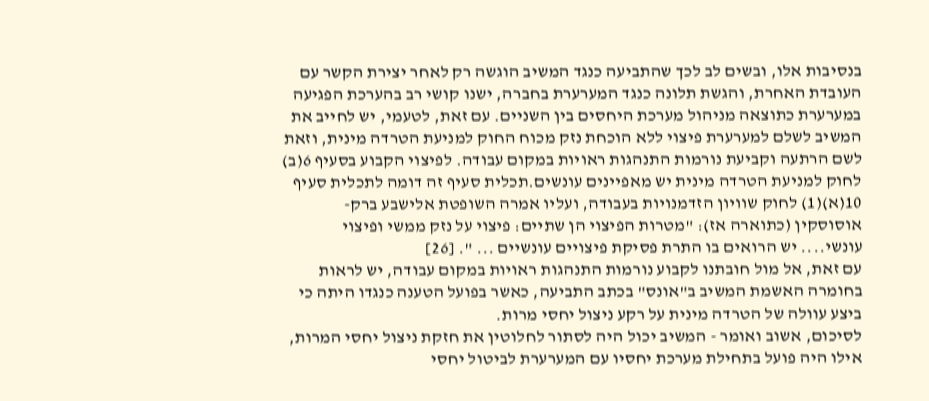בנסיבות אלו, ובשים לב לכך שהתביעה כנגד המשיב הוגשה רק לאחר יצירת הקשר עם העובדת האחרת, והגשת תלונה כנגד המערערת בחברה, ישנו קושי רב בהערכת הפגיעה במערערת כתוצאה מניהול מערכת היחסים בין השניים. עם זאת, לטעמי, יש לחייב את המשיב לשלם למערערת פיצוי ללא הוכחת נזק מכוח החוק למניעת הטרדה מינית, וזאת לשם הרתעה וקביעת נורמות התנהגות ראויות במקום עבודה. לפיצוי הקבוע בסעיף 6(ב) לחוק למניעת הטרדה מינית יש מאפיינים עונשים.תכלית סעיף זה דומה לתכלית סעיף 10(א)(1) לחוק שוויון הזדמנויות בעבודה, ועליו אמרה השופטת אלישבע ברק-אוסוסקין (כתוארה אז): "מטרות הפיצוי הן שתיים: פיצוי על נזק ממשי ופיצוי עונשי.... יש הרואים בו התרת פסיקת פיצויים עונשיים ... ". [26]
עם זאת, אל מול חובתנו לקבוע נורמות התנהגות ראויות במקום עבודה, יש לראות בחומרה האשמת המשיב ב"אונס" בכתב התביעה, כאשר בפועל הטענה כנגדו היתה כי ביצע עוולה של הטרדה מינית על רקע ניצול יחסי מרות.
לסיכום, אשוב ואומר - המשיב יכול היה לסתור לחלוטין את חזקת ניצול יחסי המרות, אילו היה פועל בתחילת מערכת יחסיו עם המערערת לביטול יחסי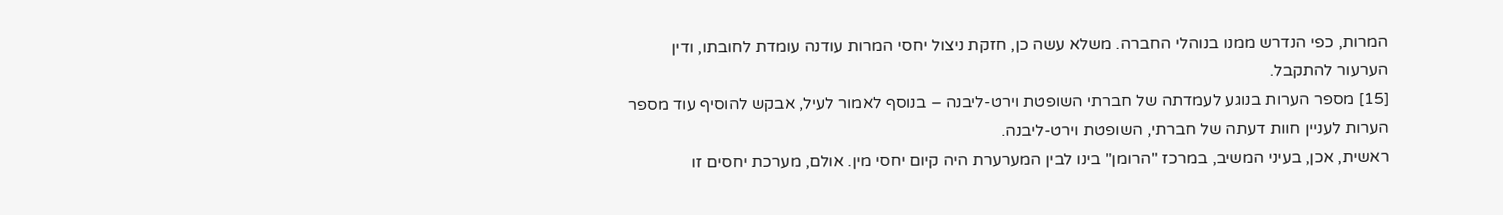המרות, כפי הנדרש ממנו בנוהלי החברה. משלא עשה כן, חזקת ניצול יחסי המרות עודנה עומדת לחובתו, ודין הערעור להתקבל.
[15] מספר הערות בנוגע לעמדתה של חברתי השופטת וירט-ליבנה – בנוסף לאמור לעיל, אבקש להוסיף עוד מספר הערות לעניין חוות דעתה של חברתי, השופטת וירט-ליבנה.
ראשית, אכן, בעיני המשיב, במרכז "הרומן" בינו לבין המערערת היה קיום יחסי מין. אולם, מערכת יחסים זו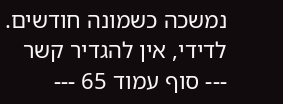נמשכה כשמונה חודשים. לדידי, אין להגדיר קשר
--- סוף עמוד 65 ---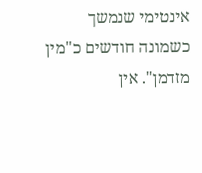אינטימי שנמשך כשמונה חודשים כ"מין מזדמן". אין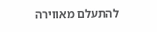להתעלם מאווירה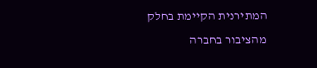המתירנית הקיימת בחלק מהציבור בחברה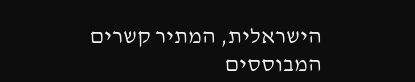הישראלית, המתיר קשרים המבוססים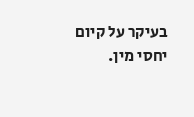בעיקר על קיום יחסי מין.